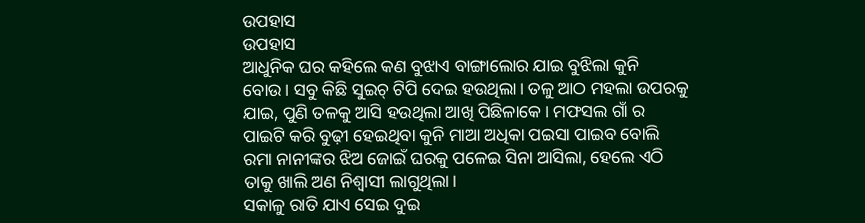ଉପହାସ
ଉପହାସ
ଆଧୁନିକ ଘର କହିଲେ କଣ ବୁଝାଏ ବାଙ୍ଗାଲୋର ଯାଇ ବୁଝିଲା କୁନି ବୋଉ। ସବୁ କିଛି ସୁଇଚ୍ ଟିପି ଦେଇ ହଉଥିଲା। ତଳୁ ଆଠ ମହଲା ଉପରକୁ ଯାଇ, ପୁଣି ତଳକୁ ଆସି ହଉଥିଲା ଆଖି ପିଛିଳାକେ। ମଫସଲ ଗାଁ ର ପାଇଟି କରି ବୁଢ଼ୀ ହେଇଥିବା କୁନି ମାଆ ଅଧିକା ପଇସା ପାଇବ ବୋଲି ରମା ନାନୀଙ୍କର ଝିଅ ଜୋଇଁ ଘରକୁ ପଳେଇ ସିନା ଆସିଲା, ହେଲେ ଏଠି ତାକୁ ଖାଲି ଅଣ ନିଶ୍ବାସୀ ଲାଗୁଥିଲା।
ସକାଳୁ ରାତି ଯାଏ ସେଇ ଦୁଇ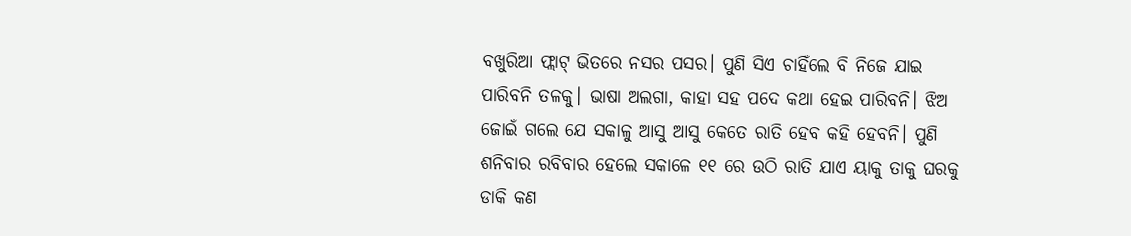ବଖୁରିଆ ଫ୍ଲାଟ୍ ଭିତରେ ନସର ପସର। ପୁଣି ସିଏ ଚାହିଁଲେ ବି ନିଜେ ଯାଇ ପାରିବନି ତଳକୁ। ଭାଷା ଅଲଗା, କାହା ସହ ପଦେ କଥା ହେଇ ପାରିବନି। ଝିଅ ଜୋଇଁ ଗଲେ ଯେ ସକାଳୁ ଆସୁ ଆସୁ କେତେ ରାତି ହେବ କହି ହେବନି। ପୁଣି ଶନିବାର ରବିବାର ହେଲେ ସକାଳେ ୧୧ ରେ ଉଠି ରାତି ଯାଏ ୟାକୁ ତାକୁ ଘରକୁ ଡାକି କଣ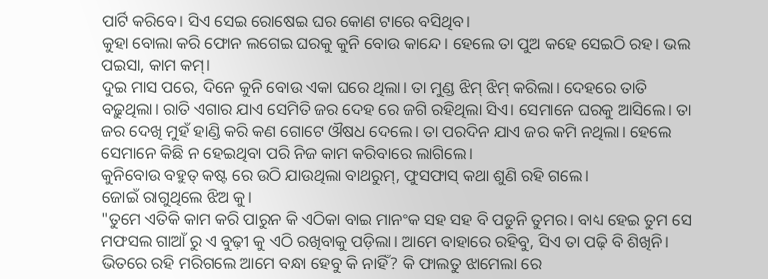ପାର୍ଟି କରିବେ। ସିଏ ସେଇ ରୋଷେଇ ଘର କୋଣ ଟାରେ ବସିଥିବ।
କୁହା ବୋଲା କରି ଫୋନ ଲଗେଇ ଘରକୁ କୁନି ବୋଉ କାନ୍ଦେ। ହେଲେ ତା ପୁଅ କହେ ସେଇଠି ରହ। ଭଲ ପଇସା, କାମ କମ୍।
ଦୁଇ ମାସ ପରେ, ଦିନେ କୁନି ବୋଉ ଏକା ଘରେ ଥିଲା। ତା ମୁଣ୍ଡ ଝିମ୍ ଝିମ୍ କରିଲା। ଦେହରେ ତାତି ବଢ଼ୁଥିଲା। ରାତି ଏଗାର ଯାଏ ସେମିତି ଜର ଦେହ ରେ ଜଗି ରହିଥିଲା ସିଏ। ସେମାନେ ଘରକୁ ଆସିଲେ। ତା ଜର ଦେଖି ମୁହଁ ହାଣ୍ଡି କରି କଣ ଗୋଟେ ଔଷଧ ଦେଲେ। ତା ପରଦିନ ଯାଏ ଜର କମି ନଥିଲା। ହେଲେ ସେମାନେ କିଛି ନ ହେଇଥିବା ପରି ନିଜ କାମ କରିବାରେ ଲାଗିଲେ।
କୁନିବୋଉ ବହୁତ୍ କଷ୍ଟ ରେ ଉଠି ଯାଉଥିଲା ବାଥରୁମ୍, ଫୁସଫାସ୍ କଥା ଶୁଣି ରହି ଗଲେ।
ଜୋଇଁ ରାଗୁଥିଲେ ଝିଅ କୁ।
"ତୁମେ ଏତିକି କାମ କରି ପାରୁନ କି ଏଠିକା ବାଇ ମାନଂକ ସହ ସହ ବି ପଡୁନି ତୁମର। ବାଧ୍ୟ ହେଇ ତୁମ ସେ ମଫସଲ ଗାଆଁ ରୁ ଏ ବୁଢ଼ୀ କୁ ଏଠି ରଖିବାକୁ ପଡ଼ିଲା। ଆମେ ବାହାରେ ରହିବୁ, ସିଏ ତା ପଢ଼ି ବି ଶିଖିନି। ଭିତରେ ରହି ମରିଗଲେ ଆମେ ବନ୍ଧା ହେବୁ କି ନାହିଁ? କି ଫାଲତୁ ଝାମେଲା ରେ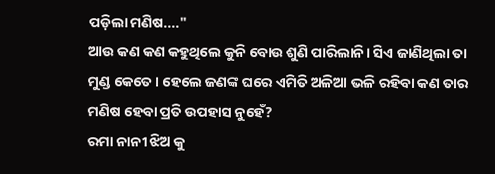ପଡ଼ିଲା ମଣିଷ...."
ଆଉ କଣ କଣ କହୁଥିଲେ କୁନି ବୋଉ ଶୁଣି ପାରିଲାନି। ସିଏ ଜାଣିଥିଲା ତା ମୁଣ୍ଡ କେତେ। ହେଲେ ଜଣଙ୍କ ଘରେ ଏମିତି ଅଳିଆ ଭଳି ରହିବା କଣ ତାର ମଣିଷ ହେବା ପ୍ରତି ଉପହାସ ନୁହେଁ?
ରମା ନାନୀ ଝିଅ କୁ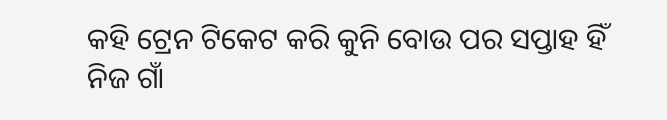କହି ଟ୍ରେନ ଟିକେଟ କରି କୁନି ବୋଉ ପର ସପ୍ତାହ ହିଁ ନିଜ ଗାଁ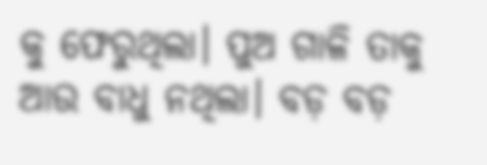କୁ ଫେରୁଥିଲା। ପୁଅ ଗାଳି ତାକୁ ଆଉ ବାଧୁ ନଥିଲା। ବଡ଼ ବଡ଼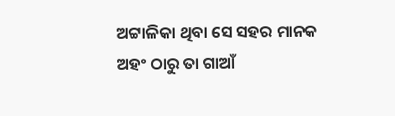ଅଟ୍ଟାଳିକା ଥିବା ସେ ସହର ମାନକ ଅହଂ ଠାରୁ ତା ଗାଆଁ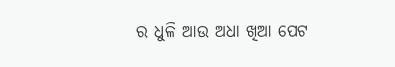ର ଧୁଳି ଆଉ ଅଧା ଖିଆ ପେଟ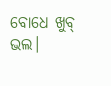ବୋଧେ ଖୁବ୍ ଭଲ।